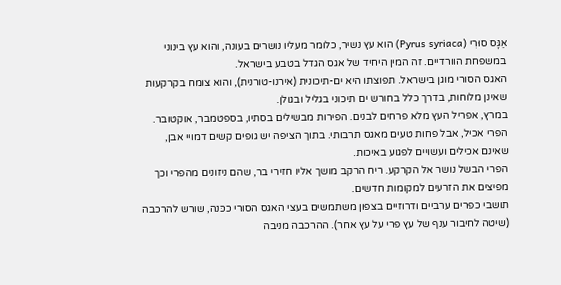אַגָּס סוּרִי (Pyrus syriaca) הוא עץ נשיר, כלומר מעליו נושרים בעונה, והוא עץ בינוני במשפחת הוורדיים. זה המין היחיד של אגס הגדל בטבע בישראל.
האגס הסורי מוגן בישראל. תפוצתו היא ים-תיכונית (אירנו-טורנית), והוא צומח בקרקעות שאינן מלוחות, בדרך כלל בחורש ים תיכוני בגליל ובגולן.
במרץ, אפריל העץ מלא פרחים לבנים. הפירות מבשילים בסתיו, בספטמבר, אוקטובר. הפרי אכיל, אבל פחות טעים מאגס תרבותי. בתוך הציפה יש גופים קשים דמויי אבן, שאינם אכילים ועשויים לפגוע באיכות.
הפרי הבשל נושר אל הקרקע. ריח הרקב מושך אליו חזירי בר, שהם ניזונים מהפרי וכך מפיצים את הזרעים למקומות חדשים.
תושבי כפרים ערביים ודרוזיים בצפון משתמשים בעצי האגס הסורי ככּנה, שורש להרכבה (שיטה לחיבור ענף של עץ פרי על עץ אחר). ההרכבה מניבה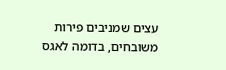עצים שמניבים פירות משובחים, בדומה לאגס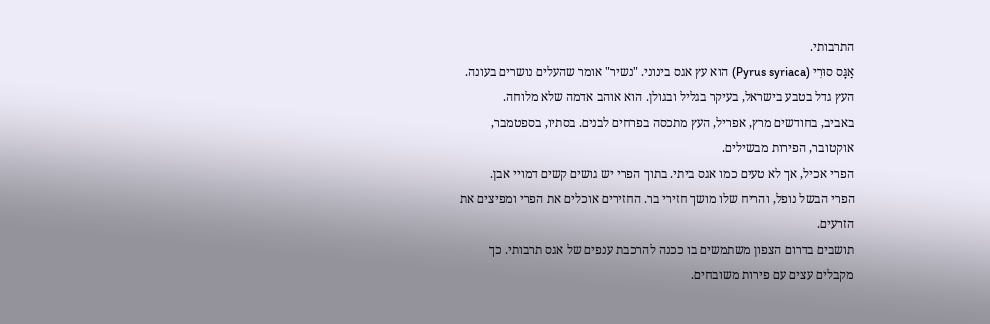התרבותי.
אַגָּס סוּרִי (Pyrus syriaca) הוא עץ אגס בינוני. "נשיר" אומר שהעלים נושרים בעונה.
העץ גדל בטבע בישראל, בעיקר בגליל ובגולן. הוא אוהב אדמה שלא מלוחה.
באביב, בחודשים מרץ, אפריל, העץ מתכסה בפרחים לבנים. בסתיו, בספטמבר, אוקטובר, הפירות מבשילים.
הפרי אכיל, אך לא טעים כמו אגס ביתי. בתוך הפרי יש גושים קשים דמויי אבן.
הפרי הבשל נופל, והריח שלו מושך חזירי בר. החזירים אוכלים את הפרי ומפיצים את הזרעים.
תושבים בדרום הצפון משתמשים בו ככנה להרכבת ענפים של אגס תרבותי. כך מקבלים עצים עם פירות משובחים.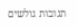תגובות גולשים